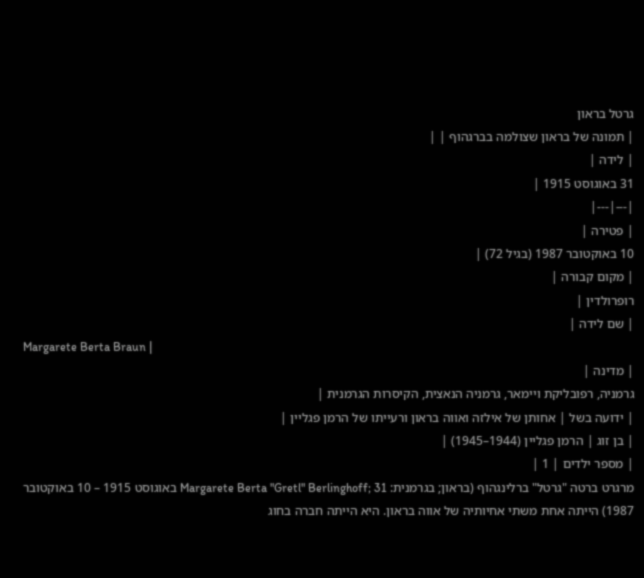גרטל בראון
| תמונה של בראון שצולמה בברגהוף | |
| לידה |
31 באוגוסט 1915 |
|---|---|
| פטירה |
10 באוקטובר 1987 (בגיל 72) |
| מקום קבורה |
רופרולדין |
| שם לידה |
Margarete Berta Braun |
| מדינה |
גרמניה, רפובליקת ויימאר, גרמניה הנאצית, הקיסרות הגרמנית |
| ידועה בשל | אחותן של אילזה ואווה בראון ורעייתו של הרמן פגליין |
| בן זוג | הרמן פגליין (1944–1945) |
| מספר ילדים | 1 |
מרגרט ברטה "גרטל" ברלינגהוף (בראון; בגרמנית: Margarete Berta "Gretl" Berlinghoff; 31 באוגוסט 1915 – 10 באוקטובר 1987) הייתה אחת משתי אחיותיה של אווה בראון. היא הייתה חברה בחוג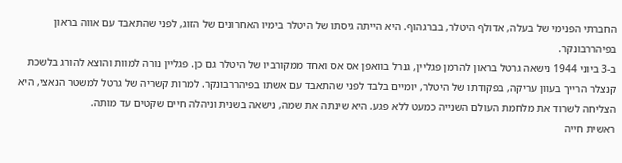החברתי הפנימי של בעלה, אדולף היטלר, בברגהוף. היא הייתה גיסתו של היטלר בימיו האחרונים של הזוג, לפני שהתאבד עם אווה בראון בפיהררבונקר.
ב-3 ביוני 1944 נישאה גרטל בראון להרמן פגליין, גנרל בוואפן אס אס ואחד ממקורביו של היטלר גם כן. פגליין נורה למוות והוצא להורג בלשכת קנצלר הרייך בעוון עריקה, בפקודתו של היטלר, יומיים בלבד לפני שהתאבד עם אשתו בפיהררבונקר. למרות קשריה של גרטל למשטר הנאצי, היא הצליחה לשרוד את מלחמת העולם השנייה כמעט ללא פגע. היא שינתה את שמה, נישאה בשנית וניהלה חיים שקטים עד מותה.
ראשית חייה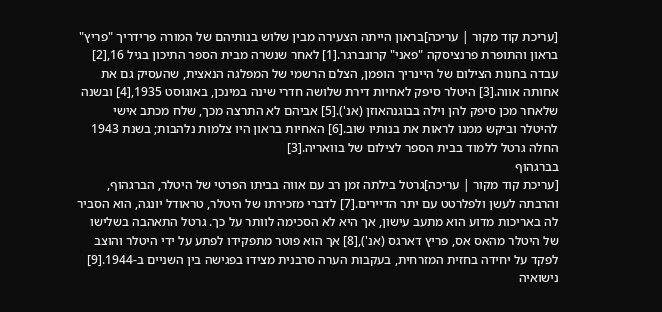[עריכת קוד מקור | עריכה]בראון הייתה הצעירה מבין שלוש בנותיהם של המורה פרידריך "פריץ" בראון והתופרת פרנציסקה "פאני" קרונברגר.[1] לאחר שנשרה מבית הספר התיכון בגיל 16,[2] עבדה בחנות הצילום של היינריך הופמן, הצלם הרשמי של המפלגה הנאצית, שהעסיק גם את אחותה אווה.[3] היטלר סיפק לאחיות דירת שלושה חדרי שינה במינכן, באוגוסט 1935,[4] ובשנה שלאחר מכן סיפק להן וילה בבוגנהאוזן (אנ').[5] אביהם לא התרצה מכך, שלח מכתב אישי להיטלר וביקש ממנו לראות את בנותיו שוב.[6] האחיות בראון היו צלמות נלהבות; בשנת 1943 החלה גרטל ללמוד בבית הספר לצילום של בוואריה.[3]
בברגהוף
[עריכת קוד מקור | עריכה]גרטל בילתה זמן רב עם אווה בביתו הפרטי של היטלר, הברגהוף, והרבתה לעשן ולפלרטט עם יתר הדיירים.[7] לדברי מזכירתו של היטלר, טראודל יונגה, הוא הסביר לה באריכות מדוע הוא מתעב עישון, אך היא לא הסכימה לוותר על כך. גרטל התאהבה בשלישו של היטלר מהאס אס, פריץ דארגס (אנ'),[8] אך הוא פוטר מתפקידו לפתע על ידי היטלר והוצב לפקד על יחידה בחזית המזרחית, בעקבות הערה סרבנית מצידו בפגישה בין השניים ב-1944.[9]
נישואיה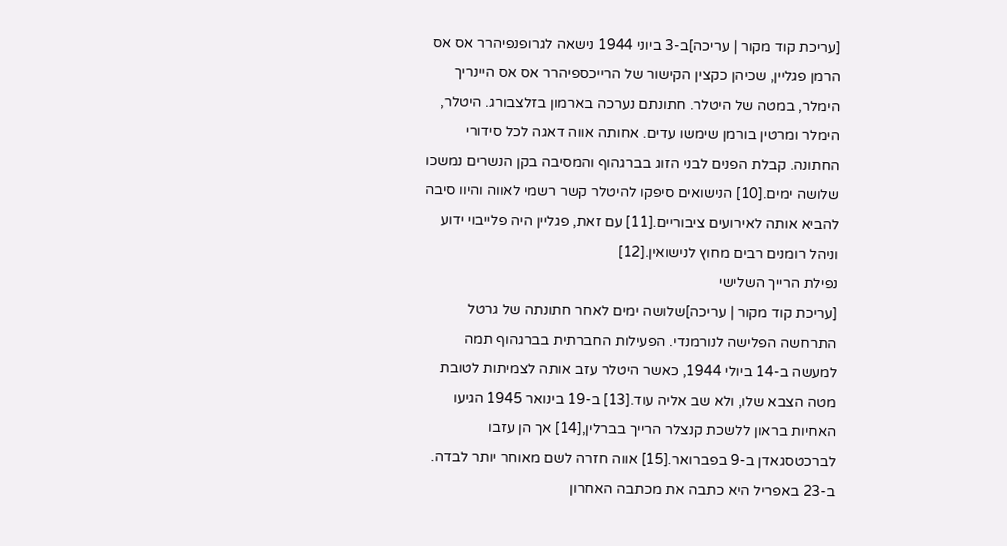[עריכת קוד מקור | עריכה]ב-3 ביוני 1944 נישאה לגרופנפיהרר אס אס הרמן פגליין, שכיהן כקצין הקישור של הרייכספיהרר אס אס היינריך הימלר, במטה של היטלר. חתונתם נערכה בארמון בזלצבורג. היטלר, הימלר ומרטין בורמן שימשו עדים. אחותה אווה דאגה לכל סידורי החתונה. קבלת הפנים לבני הזוג בברגהוף והמסיבה בקן הנשרים נמשכו שלושה ימים.[10] הנישואים סיפקו להיטלר קשר רשמי לאווה והיוו סיבה להביא אותה לאירועים ציבוריים.[11] עם זאת, פגליין היה פלייבוי ידוע וניהל רומנים רבים מחוץ לנישואין.[12]
נפילת הרייך השלישי
[עריכת קוד מקור | עריכה]שלושה ימים לאחר חתונתה של גרטל התרחשה הפלישה לנורמנדי. הפעילות החברתית בברגהוף תמה למעשה ב-14 ביולי 1944, כאשר היטלר עזב אותה לצמיתות לטובת מטה הצבא שלו, ולא שב אליה עוד.[13] ב-19 בינואר 1945 הגיעו האחיות בראון ללשכת קנצלר הרייך בברלין,[14] אך הן עזבו לברכטסגאדן ב-9 בפברואר.[15] אווה חזרה לשם מאוחר יותר לבדה. ב-23 באפריל היא כתבה את מכתבה האחרון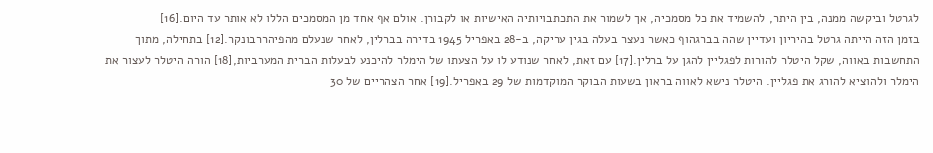לגרטל וביקשה ממנה, בין היתר, להשמיד את כל מסמכיה, אך לשמור את התכתבויותיה האישיות או לקבורן. אולם אף אחד מן המסמכים הללו לא אותר עד היום.[16]
בזמן הזה הייתה גרטל בהיריון ועדיין שהה בברגהוף כאשר נעצר בעלה בגין עריקה, ב-28 באפריל 1945 בדירה בברלין, לאחר שנעלם מהפיהררבונקר.[12] בתחילה, מתוך התחשבות באווה, שקל היטלר להורות לפגליין להגן על ברלין.[17] עם זאת, לאחר שנודע לו על הצעתו של הימלר להיכנע לבעלות הברית המערביות,[18] הורה היטלר לעצור את הימלר ולהוציא להורג את פגליין. היטלר נישא לאווה בראון בשעות הבוקר המוקדמות של 29 באפריל.[19] אחר הצהריים של 30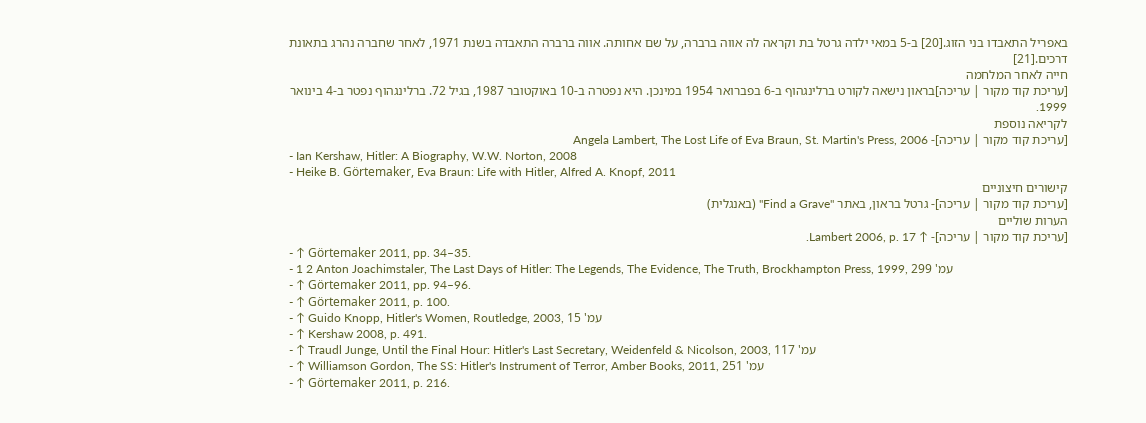באפריל התאבדו בני הזוג.[20] ב-5 במאי ילדה גרטל בת וקראה לה אווה ברברה, על שם אחותה. אווה ברברה התאבדה בשנת 1971, לאחר שחברה נהרג בתאונת דרכים.[21]
חייה לאחר המלחמה
[עריכת קוד מקור | עריכה]בראון נישאה לקורט ברלינגהוף ב-6 בפברואר 1954 במינכן. היא נפטרה ב-10 באוקטובר 1987, בגיל 72. ברלינגהוף נפטר ב-4 בינואר 1999.
לקריאה נוספת
[עריכת קוד מקור | עריכה]- Angela Lambert, The Lost Life of Eva Braun, St. Martin's Press, 2006
- Ian Kershaw, Hitler: A Biography, W.W. Norton, 2008
- Heike B. Görtemaker, Eva Braun: Life with Hitler, Alfred A. Knopf, 2011
קישורים חיצוניים
[עריכת קוד מקור | עריכה]- גרטל בראון, באתר "Find a Grave" (באנגלית)
הערות שוליים
[עריכת קוד מקור | עריכה]- ↑ Lambert 2006, p. 17.
- ↑ Görtemaker 2011, pp. 34–35.
- 1 2 Anton Joachimstaler, The Last Days of Hitler: The Legends, The Evidence, The Truth, Brockhampton Press, 1999, עמ' 299
- ↑ Görtemaker 2011, pp. 94–96.
- ↑ Görtemaker 2011, p. 100.
- ↑ Guido Knopp, Hitler's Women, Routledge, 2003, עמ' 15
- ↑ Kershaw 2008, p. 491.
- ↑ Traudl Junge, Until the Final Hour: Hitler's Last Secretary, Weidenfeld & Nicolson, 2003, עמ' 117
- ↑ Williamson Gordon, The SS: Hitler's Instrument of Terror, Amber Books, 2011, עמ' 251
- ↑ Görtemaker 2011, p. 216.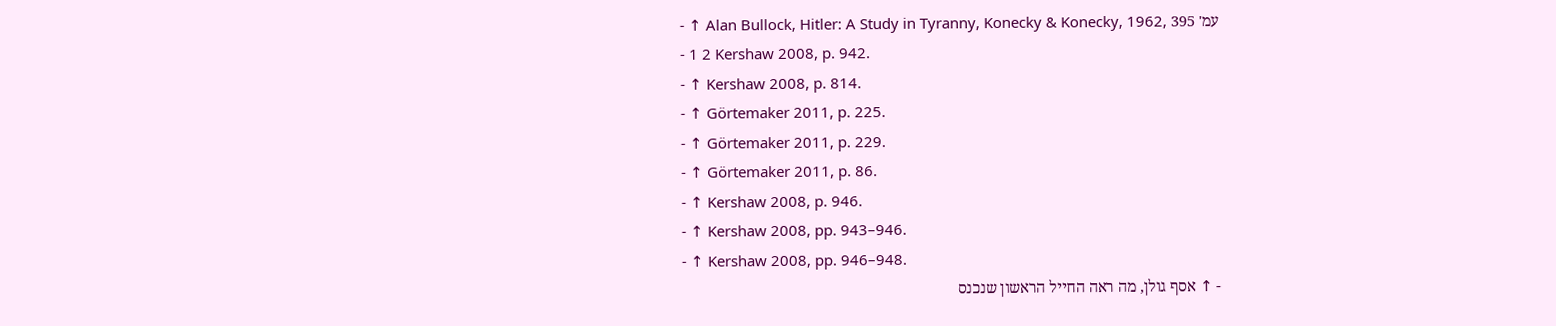- ↑ Alan Bullock, Hitler: A Study in Tyranny, Konecky & Konecky, 1962, עמ' 395
- 1 2 Kershaw 2008, p. 942.
- ↑ Kershaw 2008, p. 814.
- ↑ Görtemaker 2011, p. 225.
- ↑ Görtemaker 2011, p. 229.
- ↑ Görtemaker 2011, p. 86.
- ↑ Kershaw 2008, p. 946.
- ↑ Kershaw 2008, pp. 943–946.
- ↑ Kershaw 2008, pp. 946–948.
- ↑ אסף גולן, מה ראה החייל הראשון שנכנס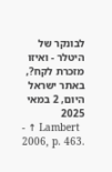לבונקר של היטלר - ואיזו מזכרת לקח?, באתר ישראל היום, 2 במאי 2025
- ↑ Lambert 2006, p. 463.